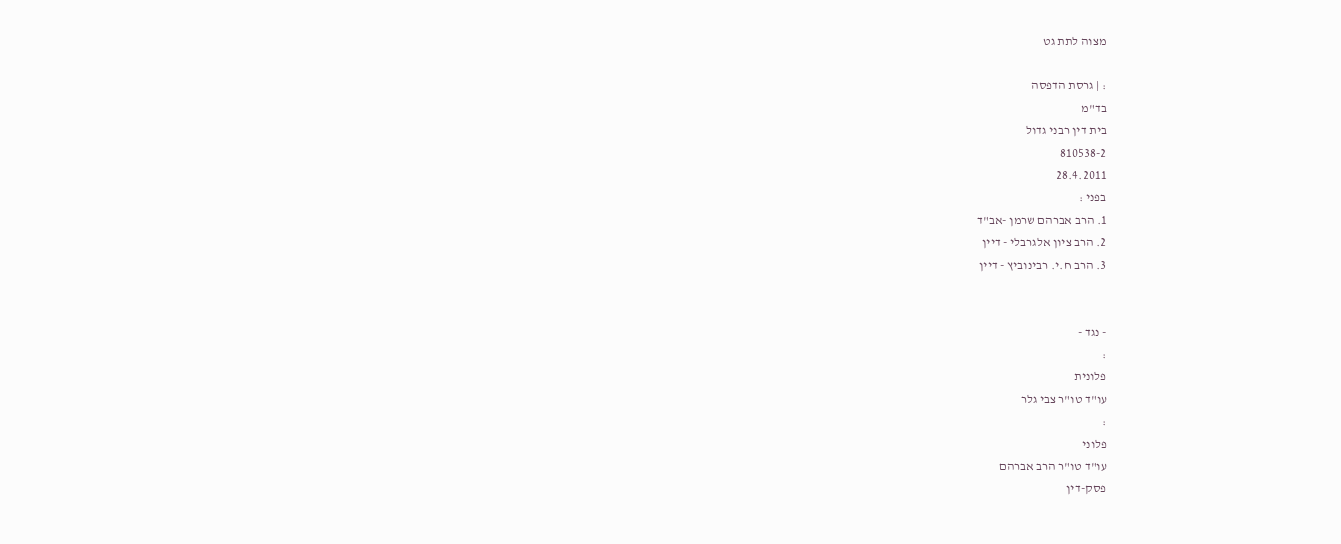מצוה לתת גט

: | גרסת הדפסה
בד"מ
בית דין רבני גדול
810538-2
28.4.2011
בפני :
1. הרב אברהם שרמן -אב"ד
2. הרב ציון אלגרבלי - דיין
3. הרב ח.י. רבינוביץ - דיין


- נגד -
:
פלונית
עו"ד טו"ר צבי גלר
:
פלוני
עו"ד טו"ר הרב אברהם
פסק-דין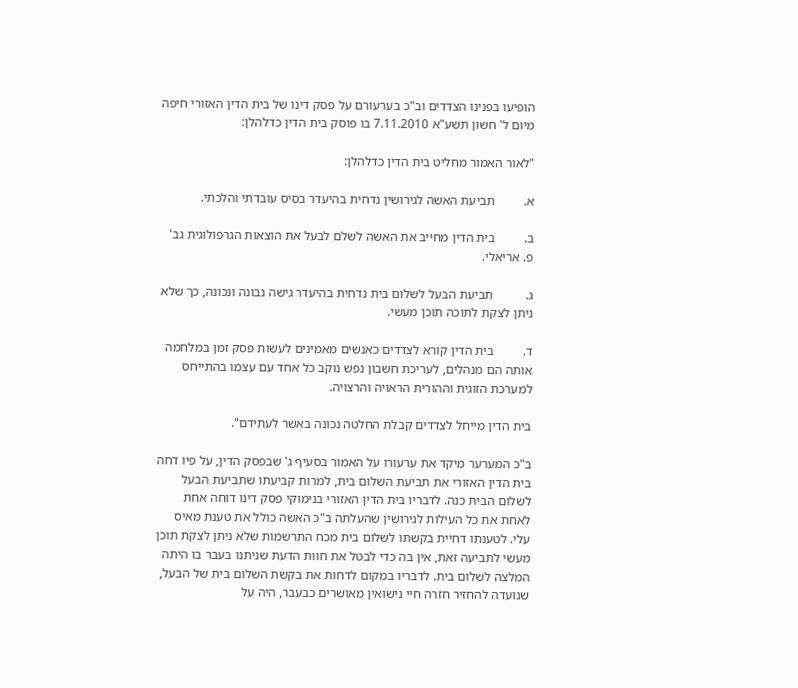הופיעו בפנינו הצדדים וב"כ בערעורם על פסק דינו של בית הדין האזורי חיפה מיום ל' חשון תשע"א 7.11.2010 בו פוסק בית הדין כדלהלן:

"לאור האמור מחליט בית הדין כדלהלן:

א.         תביעת האשה לגירושין נדחית בהיעדר בסיס עובדתי והלכתי.

ב.         בית הדין מחייב את האשה לשלם לבעל את הוצאות הגרפולוגית גב' פ. אריאלי.

ג.          תביעת הבעל לשלום בית נדחית בהיעדר גישה נבונה ונכונה, כך שלא ניתן לצקת לתוכה תוכן מעשי.

ד.         בית הדין קורא לצדדים כאנשים מאמינים לעשות פסק זמן במלחמה אותה הם מנהלים, לעריכת חשבון נפש נוקב כל אחד עם עצמו בהתייחס למערכת הזוגית וההורית הראויה והרצויה.

בית הדין מייחל לצדדים קבלת החלטה נכונה באשר לעתידם".

ב"כ המערער מיקד את ערעורו על האמור בסעיף ג' שבפסק הדין, על פיו דחה בית הדין האזורי את תביעת השלום בית, למרות קביעתו שתביעת הבעל לשלום הבית כנה. לדבריו בית הדין האזורי בנימוקי פסק דינו דוחה אחת לאחת את כל העילות לגירושין שהעלתה ב"כ האשה כולל את טענת מאיס עלי. לטענתו דחיית בקשתו לשלום בית מכח התרשמות שלא ניתן לצקת תוכן מעשי לתביעה זאת, אין בה כדי לבטל את חוות הדעת שניתנו בעבר בו היתה המלצה לשלום בית. לדבריו במקום לדחות את בקשת השלום בית של הבעל, שנועדה להחזיר חזרה חיי נישואין מאושרים כבעבר, היה על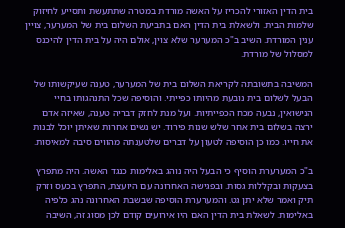בית הדין האזורי להכריז על האשה מורדת במטרה שתתעשת ותסייע לחיזוק שלמות הבית. ולשאלת בית הדין האם בתביעת השלום בית של המערער, צויין ענין המורדת. השיב ב"כ המערער שלא צוין, אולם היה על בית הדין להיכנס למסלול של מורדת.

המשיבה בתשובתה לקריאת השלום בית של המערער, טענה שעיקשותו של הבעל לשלום בית נובעת מהיותו כפייתי. והוסיפה שכל התנהגותו בחיי הנישואין, נבעה מכח הכפייתיות. ועל מנת לחזק דבריה טענה, שאיזה אדם ירצה בשלום בית אחר שלש שנות פירוד. יש נשים אחרות שאיתן יוכל לבנות את חייו. כמו כן הוסיפה לטעון על דברים שלטענתה מהווים סיבה למאיסות.

ב"כ המערערת הוסיף כי הבעל היה נוהג באלימות כנגד האשה. היה מתפרץ בצעקות ובקללות גסות. ובפגישה האחרונה עם היועצת, התפרץ בכעס וזרק תיק ואמר שלא יתן גט. והמערערת הוסיפה שבשבת האחרונה נהג כלפיה באלימות. לשאלת בית הדין האם היו אירועים קודם לכן מסוג זה, השיבה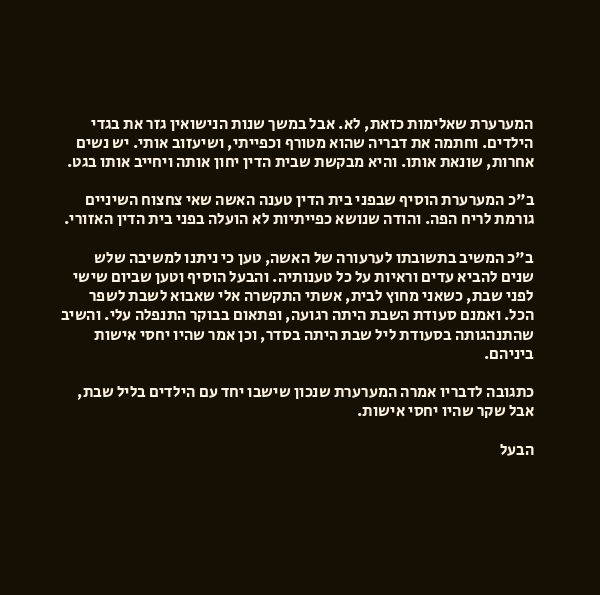המערערת שאלימות כזאת, לא. אבל במשך שנות הנישואין גזר את בגדי הילדים. וחתמה את דבריה שהוא מטורף וכפייתי, ושיעזוב אותי. יש נשים אחרות, שונאת אותו. והיא מבקשת שבית הדין יחון אותה ויחייב אותו בגט.

ב"כ המערערת הוסיף שבפני בית הדין טענה האשה שאי צחצוח השיניים גורמת לריח הפה. והודה שנושא כפייתיות לא הועלה בפני בית הדין האזורי.

ב"כ המשיב בתשובתו לערעורה של האשה, טען כי ניתנו למשיבה שלש שנים להביא עדים וראיות על כל טענותיה. והבעל הוסיף וטען שביום שישי לפני שבת, כשאני מחוץ לבית, אשתי התקשרה אלי שאבוא לשבת לשפר הכל. ואמנם סעודת השבת היתה רגועה, ופתאום בבוקר התנפלה עלי. והשיב שהתנהגותה בסעודת ליל שבת היתה בסדר, וכן אמר שהיו יחסי אישות ביניהם.

כתגובה לדבריו אמרה המערערת שנכון שישבו יחד עם הילדים בליל שבת, אבל שקר שהיו יחסי אישות.

הבעל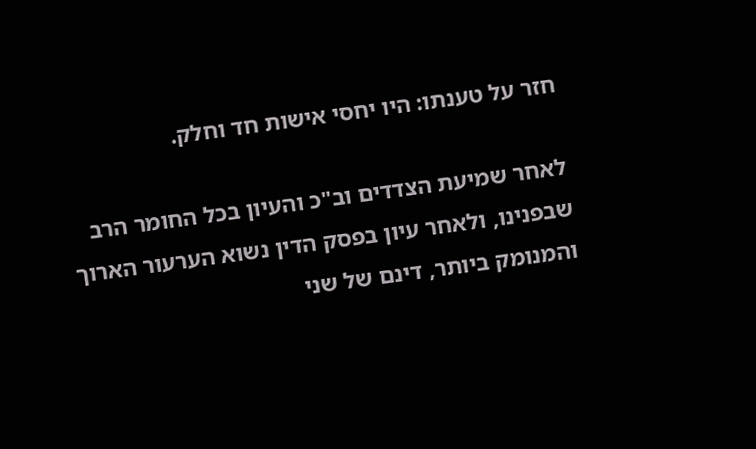חזר על טענתו: היו יחסי אישות חד וחלק.

לאחר שמיעת הצדדים וב"כ והעיון בכל החומר הרב שבפנינו, ולאחר עיון בפסק הדין נשוא הערעור הארוך והמנומק ביותר, דינם של שני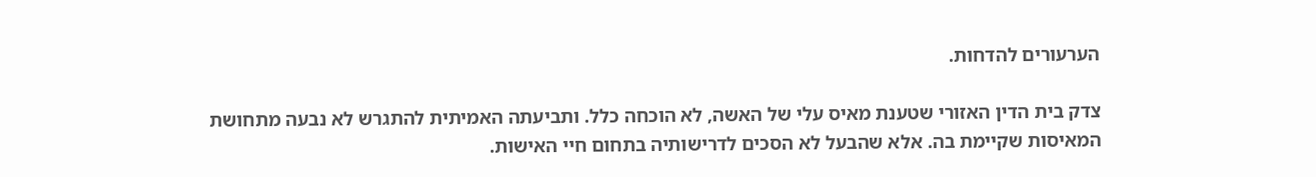הערעורים להדחות.

צדק בית הדין האזורי שטענת מאיס עלי של האשה, לא הוכחה כלל. ותביעתה האמיתית להתגרש לא נבעה מתחושת המאיסות שקיימת בה. אלא שהבעל לא הסכים לדרישותיה בתחום חיי האישות.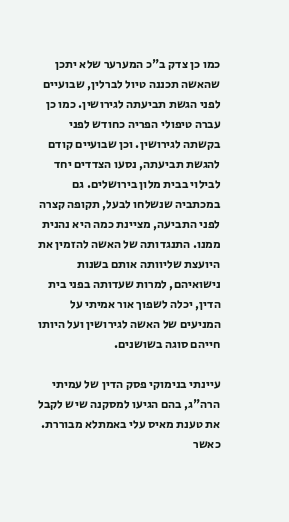כמו כן צדק ב"כ המערער שלא יתכן שהאשה תכננה טיול לברלין, שבועיים לפני הגשת תביעתה לגירושין. כמו כן עברה טיפולי הפריה כחודש לפני בקשתה לגירושין. וכן שבועיים קודם להגשת תביעתה, נסעו הצדדים יחד לבילוי בבית מלון בירושלים. גם במכתביה שנשלחו לבעל, תקופה קצרה לפני התביעה, מציינת כמה היא נהנית ממנו. התנגדותה של האשה להזמין את היועצת שליוותה אותם בשנות נישואיהם, למרות שעדותה בפני בית הדין, יכלה לשפוך אור אמיתי על המניעים של האשה לגירושין ועל היותו חייהם סוגה בשושנים.

עיינתי בנימוקי פסק הדין של עמיתי הרה"ג, בהם הגיעו למסקנה שיש לקבל את טענת מאיס עלי באמתלא מבוררת. כאשר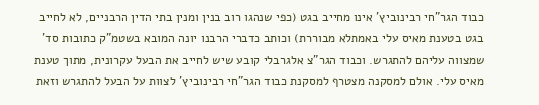כבוד הגר"חי רבינוביץ' אינו מחייב בגט (כפי שנהגו רוב בנין ומנין בתי הדין הרבניים, לא לחייב בגט בטענת מאיס עלי באמתלא מבוררת) וכותב כדברי הרבנו יונה המובא בשטמ"ק כתובות סד' שמצווה עליהם להתגרש. וכבוד הגר"צ אלגרבלי קובע שיש לחייב את הבעל עקרונית, מתוך טענת מאיס עלי. אולם למסקנה מצטרף למסקנת כבוד הגר"חי רבינוביץ' לצוות על הבעל להתגרש וזאת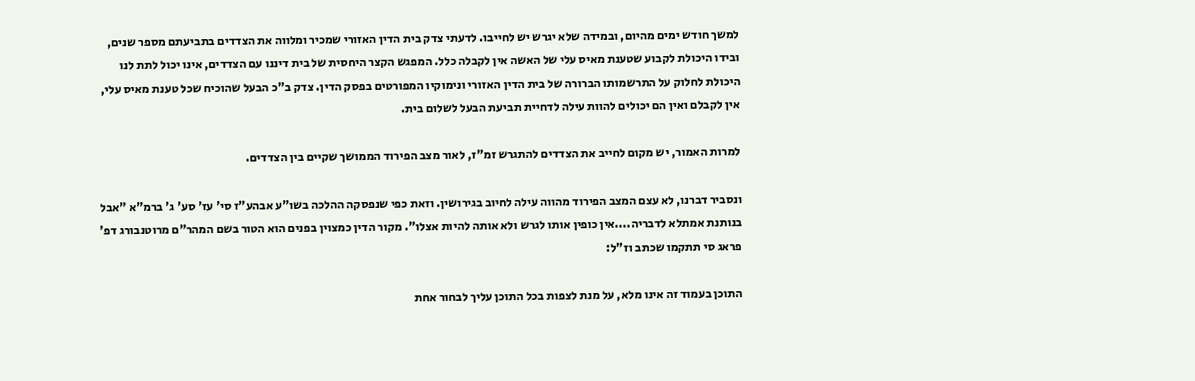למשך חודש ימים מהיום, ובמידה שלא יגרש יש לחייבו. לדעתי צדק בית הדין האזורי שמכיר ומלווה את הצדדים בתביעתם מספר שנים, ובידו היכולת לקבוע שטענת מאיס עלי של האשה אין לקבלה כלל. המפגש הקצר היחסית של בית דיננו עם הצדדים, אינו יכול לתת לנו היכולת לחלוק על התרשמותו הברורה של בית הדין האזורי ונימוקיו המפורטים בפסק הדין. צדק ב"כ הבעל שהוכיח שכל טענת מאיס עלי, אין לקבלם ואין הם יכולים להוות עילה לדחיית תביעת הבעל לשלום בית.

למרות האמור, יש מקום לחייב את הצדדים להתגרש זמ"ז, לאור מצב הפירוד הממושך שקיים בין הצדדים.

ונסביר דברנו, לא עצם המצב הפירוד מהווה עילה לחיוב בגירושין. וזאת כפי שנפסקה ההלכה בשו"ע אבהע"ז סי' עז' סע' ג' ברמ"א "אבל בנותנת אמתלא לדבריה....אין כופין אותו לגרש ולא אותה להיות אצלו". מקור הדין כמצוין בפנים הוא הטור בשם המהר"ם מרוטנבורג דפ' פראג סי תתקמו שכתב וז"ל:

התוכן בעמוד זה אינו מלא, על מנת לצפות בכל התוכן עליך לבחור אחת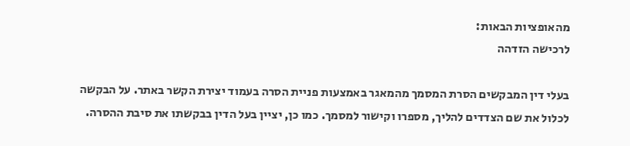מהאופציות הבאות:
לרכישה הזדהה

בעלי דין המבקשים הסרת המסמך מהמאגר באמצעות פניית הסרה בעמוד יצירת הקשר באתר. על הבקשה לכלול את שם הצדדים להליך, מספרו וקישור למסמך. כמו כן, יציין בעל הדין בבקשתו את סיבת ההסרה.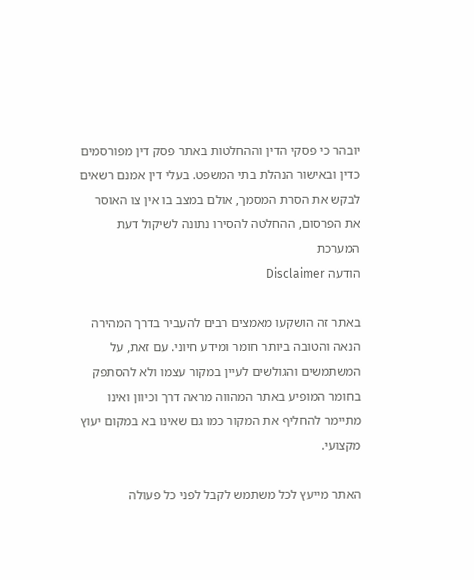יובהר כי פסקי הדין וההחלטות באתר פסק דין מפורסמים כדין ובאישור הנהלת בתי המשפט. בעלי דין אמנם רשאים לבקש את הסרת המסמך, אולם במצב בו אין צו האוסר את הפרסום, ההחלטה להסירו נתונה לשיקול דעת המערכת
הודעה Disclaimer

באתר זה הושקעו מאמצים רבים להעביר בדרך המהירה הנאה והטובה ביותר חומר ומידע חיוני. עם זאת, על המשתמשים והגולשים לעיין במקור עצמו ולא להסתפק בחומר המופיע באתר המהווה מראה דרך וכיוון ואינו מתיימר להחליף את המקור כמו גם שאינו בא במקום יעוץ מקצועי.

האתר מייעץ לכל משתמש לקבל לפני כל פעולה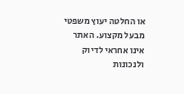או החלטה יעוץ משפטי מבעל מקצוע. האתר אינו אחראי לדיוק ולנכונות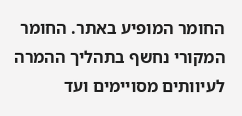החומר המופיע באתר. החומר המקורי נחשף בתהליך ההמרה לעיוותים מסויימים ועד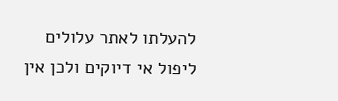להעלתו לאתר עלולים ליפול אי דיוקים ולכן אין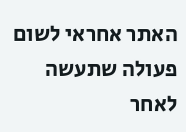האתר אחראי לשום פעולה שתעשה לאחר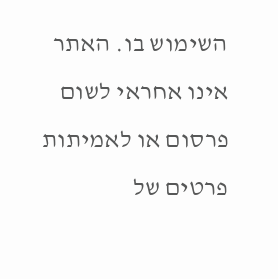השימוש בו. האתר אינו אחראי לשום פרסום או לאמיתות פרטים של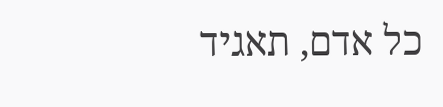כל אדם, תאגיד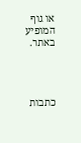או גוף המופיע באתר.




כתבות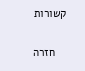קשורות

    חזרה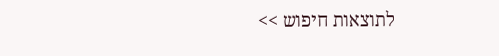לתוצאות חיפוש >>